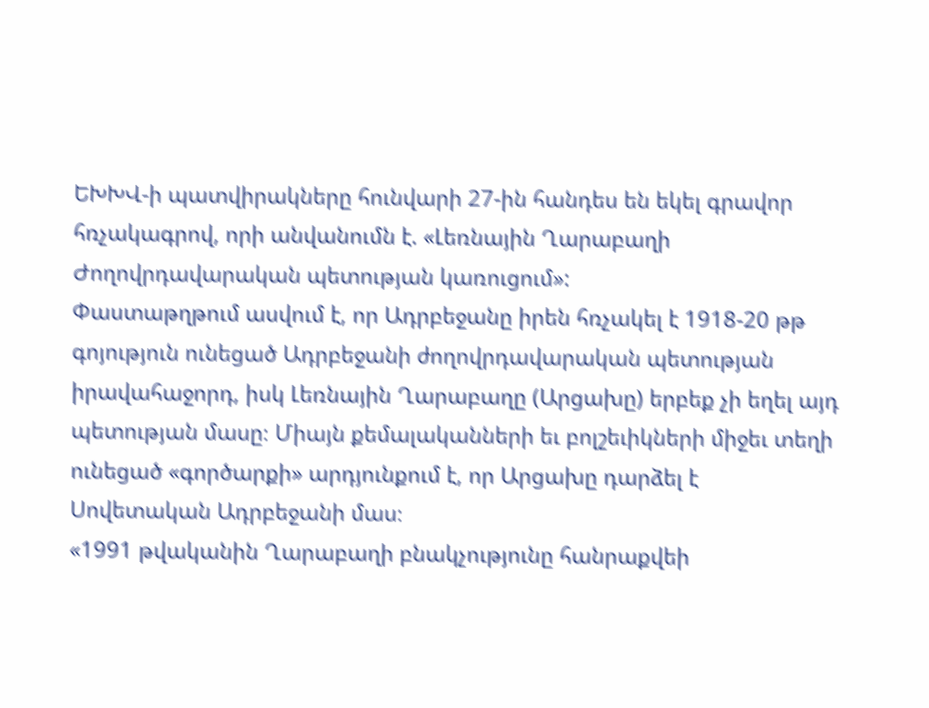ԵԽԽՎ-ի պատվիրակները հունվարի 27-ին հանդես են եկել գրավոր հռչակագրով, որի անվանումն է. «Լեռնային Ղարաբաղի Ժողովրդավարական պետության կառուցում»:
Փաստաթղթում ասվում է, որ Ադրբեջանը իրեն հռչակել է 1918-20 թթ գոյություն ունեցած Ադրբեջանի ժողովրդավարական պետության իրավահաջորդ, իսկ Լեռնային Ղարաբաղը (Արցախը) երբեք չի եղել այդ պետության մասը։ Միայն քեմալականների եւ բոլշեւիկների միջեւ տեղի ունեցած «գործարքի» արդյունքում է, որ Արցախը դարձել է Սովետական Ադրբեջանի մաս։
«1991 թվականին Ղարաբաղի բնակչությունը հանրաքվեի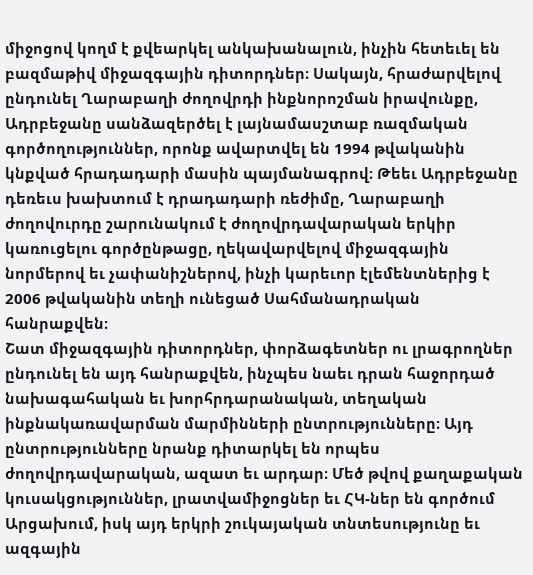միջոցով կողմ է քվեարկել անկախանալուն, ինչին հետեւել են բազմաթիվ միջազգային դիտորդներ։ Սակայն, հրաժարվելով ընդունել Ղարաբաղի ժողովրդի ինքնորոշման իրավունքը, Ադրբեջանը սանձազերծել է լայնամասշտաբ ռազմական գործողություններ, որոնք ավարտվել են 1994 թվականին կնքված հրադադարի մասին պայմանագրով։ Թեեւ Ադրբեջանը դեռեւս խախտում է դրադադարի ռեժիմը, Ղարաբաղի ժողովուրդը շարունակում է ժողովրդավարական երկիր կառուցելու գործընթացը, ղեկավարվելով միջազգային նորմերով եւ չափանիշներով, ինչի կարեւոր էլեմենտներից է 2006 թվականին տեղի ունեցած Սահմանադրական հանրաքվեն։
Շատ միջազգային դիտորդներ, փորձագետներ ու լրագրողներ ընդունել են այդ հանրաքվեն, ինչպես նաեւ դրան հաջորդած նախագահական եւ խորհրդարանական, տեղական ինքնակառավարման մարմինների ընտրությունները։ Այդ ընտրությունները նրանք դիտարկել են որպես ժողովրդավարական, ազատ եւ արդար։ Մեծ թվով քաղաքական կուսակցություններ, լրատվամիջոցներ եւ ՀԿ-ներ են գործում Արցախում, իսկ այդ երկրի շուկայական տնտեսությունը եւ ազգային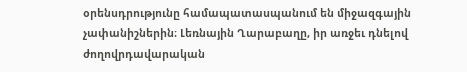օրենսդրությունը համապատասպանում են միջազգային չափանիշներին։ Լեռնային Ղարաբաղը, իր առջեւ դնելով ժողովրդավարական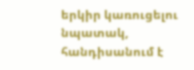երկիր կառուցելու նպատակ, հանդիսանում է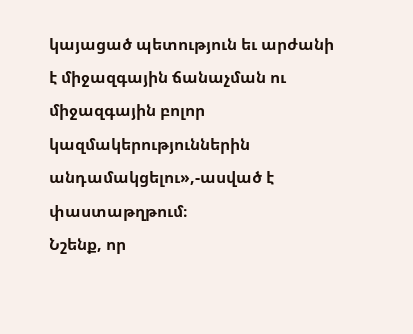կայացած պետություն եւ արժանի է միջազգային ճանաչման ու միջազգային բոլոր կազմակերություններին անդամակցելու»,-ասված է փաստաթղթում։
Նշենք, որ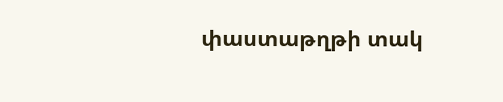փաստաթղթի տակ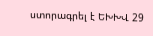ստորագրել է ԵԽԽՎ 29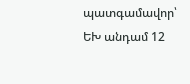պատգամավոր՝ ԵԽ անդամ 12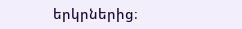երկրներից։